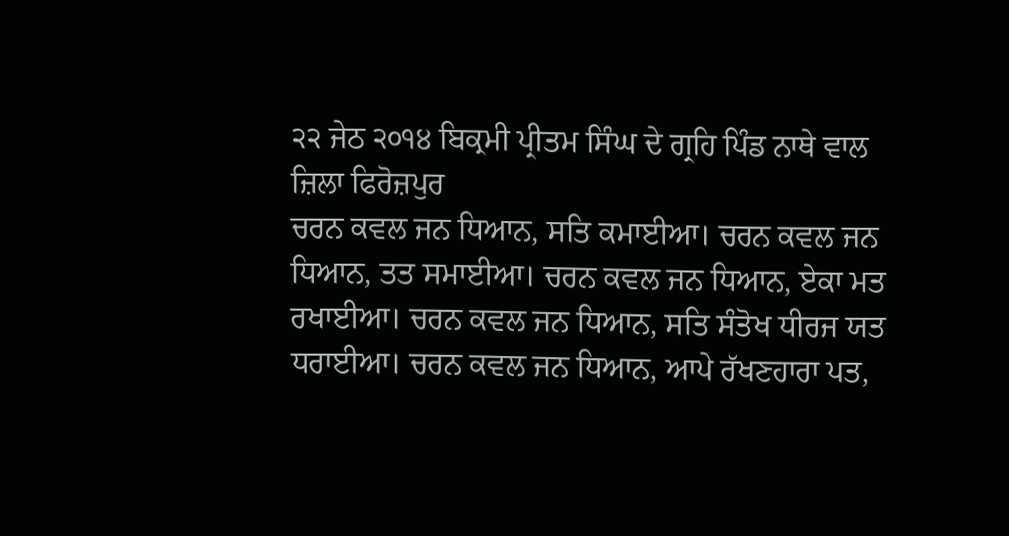੨੨ ਜੇਠ ੨੦੧੪ ਬਿਕ੍ਰਮੀ ਪ੍ਰੀਤਮ ਸਿੰਘ ਦੇ ਗ੍ਰਹਿ ਪਿੰਡ ਨਾਥੇ ਵਾਲ ਜ਼ਿਲਾ ਫਿਰੋਜ਼ਪੁਰ
ਚਰਨ ਕਵਲ ਜਨ ਧਿਆਨ, ਸਤਿ ਕਮਾਈਆ। ਚਰਨ ਕਵਲ ਜਨ ਧਿਆਨ, ਤਤ ਸਮਾਈਆ। ਚਰਨ ਕਵਲ ਜਨ ਧਿਆਨ, ਏਕਾ ਮਤ ਰਖਾਈਆ। ਚਰਨ ਕਵਲ ਜਨ ਧਿਆਨ, ਸਤਿ ਸੰਤੋਖ ਧੀਰਜ ਯਤ ਧਰਾਈਆ। ਚਰਨ ਕਵਲ ਜਨ ਧਿਆਨ, ਆਪੇ ਰੱਖਣਹਾਰਾ ਪਤ,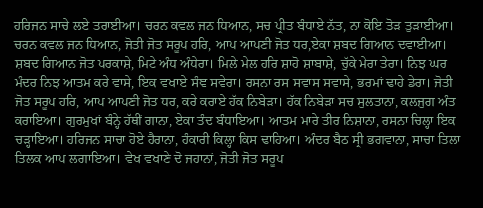ਹਰਿਜਨ ਸਾਚੇ ਲਏ ਤਰਾਈਆ। ਚਰਨ ਕਵਲ ਜਨ ਧਿਆਨ, ਸਚ ਪ੍ਰੀਤ ਬੰਧਾਏ ਨੱਤ, ਨਾ ਕੋਇ ਤੋੜ ਤੁੜਾਈਆ। ਚਰਨ ਕਵਲ ਜਨ ਧਿਆਨ, ਜੋਤੀ ਜੋਤ ਸਰੂਪ ਹਰਿ, ਆਪ ਆਪਣੀ ਜੋਤ ਧਰ,ਏਕਾ ਸ਼ਬਦ ਗਿਆਨ ਦਵਾਈਆ। ਸ਼ਬਦ ਗਿਆਨ ਜੋਤ ਪਰਕਾਸ਼ੇ, ਮਿਟੇ ਅੰਧ ਅੰਧੇਰਾ। ਮਿਲੇ ਮੇਲ ਹਰਿ ਸ਼ਾਹੋ ਸ਼ਾਬਾਸ਼ੇ, ਚੁੱਕੇ ਮੇਰਾ ਤੇਰਾ। ਨਿਝ ਘਰ ਮੰਦਰ ਨਿਝ ਆਤਮ ਕਰੇ ਵਾਸੇ, ਇਕ ਵਖਾਏ ਸੰਞ ਸਵੇਰਾ। ਰਸਨਾ ਰਸ ਸਵਾਸ ਸਵਾਸੇ, ਭਰਮਾਂ ਢਾਹੇ ਡੇਰਾ। ਜੋਤੀ ਜੋਤ ਸਰੂਪ ਹਰਿ, ਆਪ ਆਪਣੀ ਜੋਤ ਧਰ, ਕਰੇ ਕਰਾਏ ਹੱਕ ਨਿਬੇੜਾ। ਹੱਕ ਨਿਬੇੜਾ ਸਚ ਸੁਲਤਾਨਾ, ਕਲਜੁਗ ਅੰਤ ਕਰਾਇਆ। ਗੁਰਮੁਖਾਂ ਬੰਨ੍ਹੇ ਹੱਥੀਂ ਗਾਨਾ, ਏਕਾ ਤੰਦ ਬੰਧਾਇਆ। ਆਤਮ ਮਾਰੇ ਤੀਰ ਨਿਸ਼ਾਨਾ, ਰਸਨਾ ਚਿਲ੍ਹਾ ਇਕ ਚੜ੍ਹਾਇਆ। ਹਰਿਜਨ ਸਾਚਾ ਹੋਏ ਹੈਰਾਨਾ, ਹੰਕਾਰੀ ਕਿਲ੍ਹਾ ਕਿਸ ਢਾਹਿਆ। ਅੰਦਰ ਬੈਠ ਸ੍ਰੀ ਭਗਵਾਨਾ, ਸਾਚਾ ਤਿਲਾ ਤਿਲਕ ਆਪ ਲਗਾਇਆ। ਵੇਖ ਵਖਾਣੇ ਦੋ ਜਹਾਨਾਂ, ਜੋਤੀ ਜੋਤ ਸਰੂਪ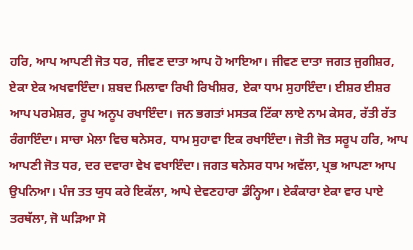ਹਰਿ, ਆਪ ਆਪਣੀ ਜੋਤ ਧਰ, ਜੀਵਣ ਦਾਤਾ ਆਪ ਹੋ ਆਇਆ। ਜੀਵਣ ਦਾਤਾ ਜਗਤ ਜੁਗੀਸ਼ਰ, ਏਕਾ ਏਕ ਅਖਵਾਇੰਦਾ। ਸ਼ਬਦ ਮਿਲਾਵਾ ਰਿਖੀ ਰਿਖੀਸ਼ਰ, ਏਕਾ ਧਾਮ ਸੁਹਾਇੰਦਾ। ਈਸ਼ਰ ਈਸ਼ਰ ਆਪ ਪਰਮੇਸ਼ਰ, ਰੂਪ ਅਨੂਪ ਰਖਾਇੰਦਾ। ਜਨ ਭਗਤਾਂ ਮਸਤਕ ਟਿੱਕਾ ਲਾਏ ਨਾਮ ਕੇਸਰ, ਰੱਤੀ ਰੱਤ ਰੰਗਾਇੰਦਾ। ਸਾਚਾ ਮੇਲਾ ਵਿਚ ਥਨੇਸਰ, ਧਾਮ ਸੁਹਾਵਾ ਇਕ ਰਖਾਇੰਦਾ। ਜੋਤੀ ਜੋਤ ਸਰੂਪ ਹਰਿ, ਆਪ ਆਪਣੀ ਜੋਤ ਧਰ, ਦਰ ਦਵਾਰਾ ਵੇਖ ਵਖਾਇੰਦਾ। ਜਗਤ ਥਨੇਸਰ ਧਾਮ ਅਵੱਲਾ, ਪ੍ਰਭ ਆਪਣਾ ਆਪ ਉਪਨਿਆ। ਪੰਜ ਤਤ ਯੁਧ ਕਰੇ ਇਕੱਲਾ, ਆਪੇ ਦੇਵਣਹਾਰਾ ਡੰਨ੍ਹਿਆ। ਏਕੰਕਾਰਾ ਏਕਾ ਵਾਰ ਪਾਏ ਤਰਥੱਲਾ, ਜੋ ਘੜਿਆ ਸੋ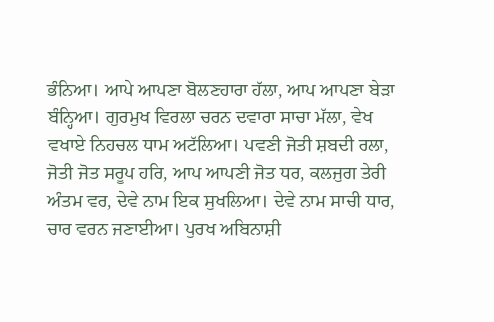ਭੰਨਿਆ। ਆਪੇ ਆਪਣਾ ਬੋਲਣਹਾਰਾ ਹੱਲਾ, ਆਪ ਆਪਣਾ ਬੇੜਾ ਬੰਨ੍ਹਿਆ। ਗੁਰਮੁਖ ਵਿਰਲਾ ਚਰਨ ਦਵਾਰਾ ਸਾਚਾ ਮੱਲਾ, ਵੇਖ ਵਖਾਏ ਨਿਹਚਲ ਧਾਮ ਅਟੱਲਿਆ। ਪਵਣੀ ਜੋਤੀ ਸ਼ਬਦੀ ਰਲਾ, ਜੋਤੀ ਜੋਤ ਸਰੂਪ ਹਰਿ, ਆਪ ਆਪਣੀ ਜੋਤ ਧਰ, ਕਲਜੁਗ ਤੇਰੀ ਅੰਤਮ ਵਰ, ਦੇਵੇ ਨਾਮ ਇਕ ਸੁਖਲਿਆ। ਦੇਵੇ ਨਾਮ ਸਾਚੀ ਧਾਰ, ਚਾਰ ਵਰਨ ਜਣਾਈਆ। ਪੁਰਖ ਅਬਿਨਾਸ਼ੀ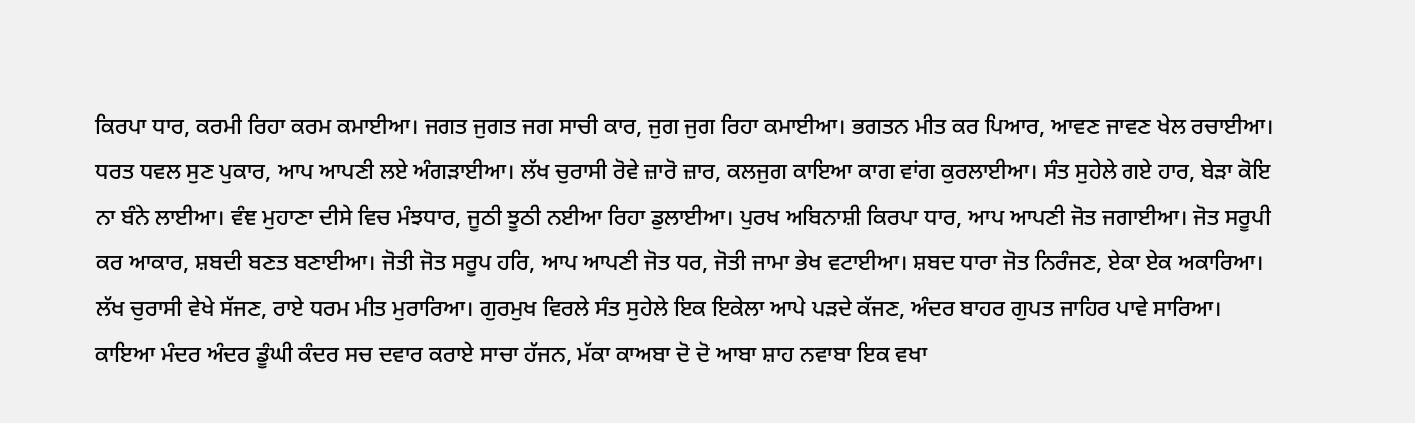ਕਿਰਪਾ ਧਾਰ, ਕਰਮੀ ਰਿਹਾ ਕਰਮ ਕਮਾਈਆ। ਜਗਤ ਜੁਗਤ ਜਗ ਸਾਚੀ ਕਾਰ, ਜੁਗ ਜੁਗ ਰਿਹਾ ਕਮਾਈਆ। ਭਗਤਨ ਮੀਤ ਕਰ ਪਿਆਰ, ਆਵਣ ਜਾਵਣ ਖੇਲ ਰਚਾਈਆ। ਧਰਤ ਧਵਲ ਸੁਣ ਪੁਕਾਰ, ਆਪ ਆਪਣੀ ਲਏ ਅੰਗੜਾਈਆ। ਲੱਖ ਚੁਰਾਸੀ ਰੋਵੇ ਜ਼ਾਰੋ ਜ਼ਾਰ, ਕਲਜੁਗ ਕਾਇਆ ਕਾਗ ਵਾਂਗ ਕੁਰਲਾਈਆ। ਸੰਤ ਸੁਹੇਲੇ ਗਏ ਹਾਰ, ਬੇੜਾ ਕੋਇ ਨਾ ਬੰਨੇ ਲਾਈਆ। ਵੰਞ ਮੁਹਾਣਾ ਦੀਸੇ ਵਿਚ ਮੰਝਧਾਰ, ਜੂਠੀ ਝੂਠੀ ਨਈਆ ਰਿਹਾ ਡੁਲਾਈਆ। ਪੁਰਖ ਅਬਿਨਾਸ਼ੀ ਕਿਰਪਾ ਧਾਰ, ਆਪ ਆਪਣੀ ਜੋਤ ਜਗਾਈਆ। ਜੋਤ ਸਰੂਪੀ ਕਰ ਆਕਾਰ, ਸ਼ਬਦੀ ਬਣਤ ਬਣਾਈਆ। ਜੋਤੀ ਜੋਤ ਸਰੂਪ ਹਰਿ, ਆਪ ਆਪਣੀ ਜੋਤ ਧਰ, ਜੋਤੀ ਜਾਮਾ ਭੇਖ ਵਟਾਈਆ। ਸ਼ਬਦ ਧਾਰਾ ਜੋਤ ਨਿਰੰਜਣ, ਏਕਾ ਏਕ ਅਕਾਰਿਆ। ਲੱਖ ਚੁਰਾਸੀ ਵੇਖੇ ਸੱਜਣ, ਰਾਏ ਧਰਮ ਮੀਤ ਮੁਰਾਰਿਆ। ਗੁਰਮੁਖ ਵਿਰਲੇ ਸੰਤ ਸੁਹੇਲੇ ਇਕ ਇਕੇਲਾ ਆਪੇ ਪੜਦੇ ਕੱਜਣ, ਅੰਦਰ ਬਾਹਰ ਗੁਪਤ ਜਾਹਿਰ ਪਾਵੇ ਸਾਰਿਆ। ਕਾਇਆ ਮੰਦਰ ਅੰਦਰ ਡੂੰਘੀ ਕੰਦਰ ਸਚ ਦਵਾਰ ਕਰਾਏ ਸਾਚਾ ਹੱਜਨ, ਮੱਕਾ ਕਾਅਬਾ ਦੋ ਦੋ ਆਬਾ ਸ਼ਾਹ ਨਵਾਬਾ ਇਕ ਵਖਾ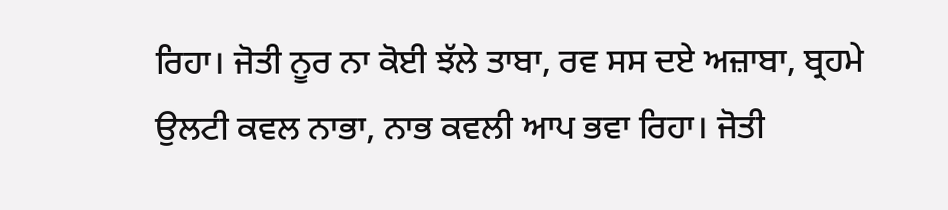ਰਿਹਾ। ਜੋਤੀ ਨੂਰ ਨਾ ਕੋਈ ਝੱਲੇ ਤਾਬਾ, ਰਵ ਸਸ ਦਏ ਅਜ਼ਾਬਾ, ਬ੍ਰਹਮੇ ਉਲਟੀ ਕਵਲ ਨਾਭਾ, ਨਾਭ ਕਵਲੀ ਆਪ ਭਵਾ ਰਿਹਾ। ਜੋਤੀ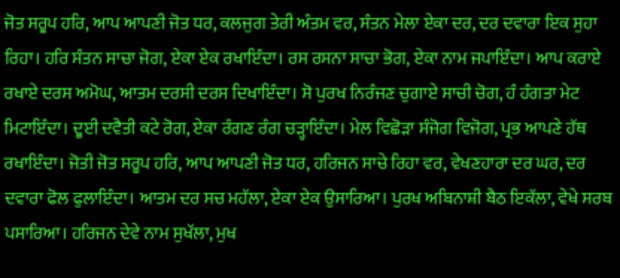ਜੋਤ ਸਰੂਪ ਹਰਿ, ਆਪ ਆਪਣੀ ਜੋਤ ਧਰ, ਕਲਜੁਗ ਤੇਰੀ ਅੰਤਮ ਵਰ, ਸੰਤਨ ਮੇਲਾ ਏਕਾ ਦਰ, ਦਰ ਦਵਾਰਾ ਇਕ ਸੁਹਾ ਰਿਹਾ। ਹਰਿ ਸੰਤਨ ਸਾਚਾ ਜੋਗ, ਏਕਾ ਏਕ ਰਖਾਇੰਦਾ। ਰਸ ਰਸਨਾ ਸਾਚਾ ਭੋਗ, ਏਕਾ ਨਾਮ ਜਪਾਇੰਦਾ। ਆਪ ਕਰਾਏ ਰਖਾਏ ਦਰਸ ਅਮੋਘ, ਆਤਮ ਦਰਸੀ ਦਰਸ ਦਿਖਾਇੰਦਾ। ਸੋ ਪੁਰਖ ਨਿਰੰਜਣ ਚੁਗਾਏ ਸਾਚੀ ਚੋਗ, ਹੰ ਹੰਗਤਾ ਮੇਟ ਮਿਟਾਇੰਦਾ। ਦੂਈ ਦਵੈਤੀ ਕਟੇ ਰੋਗ, ਏਕਾ ਰੰਗਣ ਰੰਗ ਚੜ੍ਹਾਇੰਦਾ। ਮੇਲ ਵਿਛੋੜਾ ਸੰਜੋਗ ਵਿਜੋਗ, ਪ੍ਰਭ ਆਪਣੇ ਹੱਥ ਰਖਾਇੰਦਾ। ਜੋਤੀ ਜੋਤ ਸਰੂਪ ਹਰਿ, ਆਪ ਆਪਣੀ ਜੋਤ ਧਰ, ਹਰਿਜਨ ਸਾਚੇ ਰਿਹਾ ਵਰ, ਵੇਖਣਹਾਰਾ ਦਰ ਘਰ, ਦਰ ਦਵਾਰਾ ਫੋਲ ਫੁਲਾਇੰਦਾ। ਆਤਮ ਦਰ ਸਚ ਮਹੱਲਾ, ਏਕਾ ਏਕ ਉਸਾਰਿਆ। ਪੁਰਖ ਅਬਿਨਾਸ਼ੀ ਬੈਠ ਇਕੱਲਾ, ਵੇਖੇ ਸਰਬ ਪਸਾਰਿਆ। ਹਰਿਜਨ ਦੇਵੇ ਨਾਮ ਸੁਖੱਲਾ, ਮੁਖ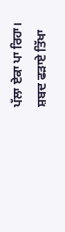ਪੱਲਾ ਏਕਾ ਪਾ ਰਿਹਾ। ਸ਼ਬਦ ਫੜਾਏ ਤਿੱਖਾ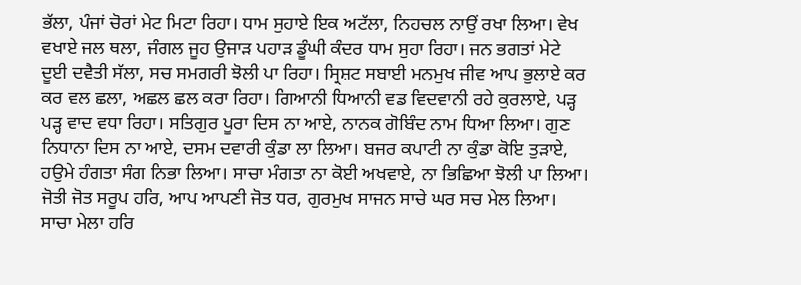ਭੱਲਾ, ਪੰਜਾਂ ਚੋਰਾਂ ਮੇਟ ਮਿਟਾ ਰਿਹਾ। ਧਾਮ ਸੁਹਾਏ ਇਕ ਅਟੱਲਾ, ਨਿਹਚਲ ਨਾਉਂ ਰਖਾ ਲਿਆ। ਵੇਖ ਵਖਾਏ ਜਲ ਥਲਾ, ਜੰਗਲ ਜੂਹ ਉਜਾੜ ਪਹਾੜ ਡੂੰਘੀ ਕੰਦਰ ਧਾਮ ਸੁਹਾ ਰਿਹਾ। ਜਨ ਭਗਤਾਂ ਮੇਟੇ ਦੂਈ ਦਵੈਤੀ ਸੱਲਾ, ਸਚ ਸਮਗਰੀ ਝੋਲੀ ਪਾ ਰਿਹਾ। ਸ੍ਰਿਸ਼ਟ ਸਬਾਈ ਮਨਮੁਖ ਜੀਵ ਆਪ ਭੁਲਾਏ ਕਰ ਕਰ ਵਲ ਛਲਾ, ਅਛਲ ਛਲ ਕਰਾ ਰਿਹਾ। ਗਿਆਨੀ ਧਿਆਨੀ ਵਡ ਵਿਦਵਾਨੀ ਰਹੇ ਕੁਰਲਾਏ, ਪੜ੍ਹ ਪੜ੍ਹ ਵਾਦ ਵਧਾ ਰਿਹਾ। ਸਤਿਗੁਰ ਪੂਰਾ ਦਿਸ ਨਾ ਆਏ, ਨਾਨਕ ਗੋਬਿੰਦ ਨਾਮ ਧਿਆ ਲਿਆ। ਗੁਣ ਨਿਧਾਨਾ ਦਿਸ ਨਾ ਆਏ, ਦਸਮ ਦਵਾਰੀ ਕੁੰਡਾ ਲਾ ਲਿਆ। ਬਜਰ ਕਪਾਟੀ ਨਾ ਕੁੰਡਾ ਕੋਇ ਤੁੜਾਏ, ਹਉਮੇ ਹੰਗਤਾ ਸੰਗ ਨਿਭਾ ਲਿਆ। ਸਾਚਾ ਮੰਗਤਾ ਨਾ ਕੋਈ ਅਖਵਾਏ, ਨਾ ਭਿਛਿਆ ਝੋਲੀ ਪਾ ਲਿਆ। ਜੋਤੀ ਜੋਤ ਸਰੂਪ ਹਰਿ, ਆਪ ਆਪਣੀ ਜੋਤ ਧਰ, ਗੁਰਮੁਖ ਸਾਜਨ ਸਾਚੇ ਘਰ ਸਚ ਮੇਲ ਲਿਆ। ਸਾਚਾ ਮੇਲਾ ਹਰਿ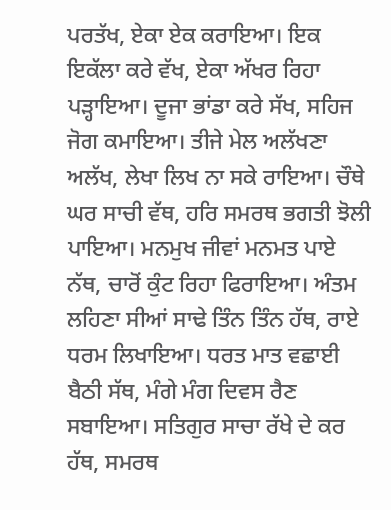ਪਰਤੱਖ, ਏਕਾ ਏਕ ਕਰਾਇਆ। ਇਕ ਇਕੱਲਾ ਕਰੇ ਵੱਖ, ਏਕਾ ਅੱਖਰ ਰਿਹਾ ਪੜ੍ਹਾਇਆ। ਦੂਜਾ ਭਾਂਡਾ ਕਰੇ ਸੱਖ, ਸਹਿਜ ਜੋਗ ਕਮਾਇਆ। ਤੀਜੇ ਮੇਲ ਅਲੱਖਣਾ ਅਲੱਖ, ਲੇਖਾ ਲਿਖ ਨਾ ਸਕੇ ਰਾਇਆ। ਚੌਥੇ ਘਰ ਸਾਚੀ ਵੱਥ, ਹਰਿ ਸਮਰਥ ਭਗਤੀ ਝੋਲੀ ਪਾਇਆ। ਮਨਮੁਖ ਜੀਵਾਂ ਮਨਮਤ ਪਾਏ ਨੱਥ, ਚਾਰੋਂ ਕੁੰਟ ਰਿਹਾ ਫਿਰਾਇਆ। ਅੰਤਮ ਲਹਿਣਾ ਸੀਆਂ ਸਾਢੇ ਤਿੰਨ ਤਿੰਨ ਹੱਥ, ਰਾਏ ਧਰਮ ਲਿਖਾਇਆ। ਧਰਤ ਮਾਤ ਵਛਾਈ ਬੈਠੀ ਸੱਥ, ਮੰਗੇ ਮੰਗ ਦਿਵਸ ਰੈਣ ਸਬਾਇਆ। ਸਤਿਗੁਰ ਸਾਚਾ ਰੱਖੇ ਦੇ ਕਰ ਹੱਥ, ਸਮਰਥ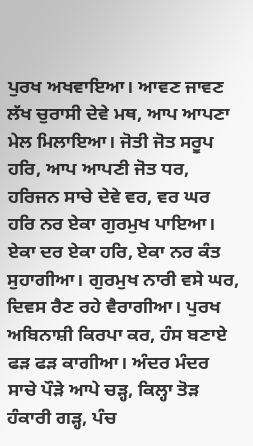ਪੁਰਖ ਅਖਵਾਇਆ। ਆਵਣ ਜਾਵਣ ਲੱਖ ਚੁਰਾਸੀ ਦੇਵੇ ਮਥ, ਆਪ ਆਪਣਾ ਮੇਲ ਮਿਲਾਇਆ। ਜੋਤੀ ਜੋਤ ਸਰੂਪ ਹਰਿ, ਆਪ ਆਪਣੀ ਜੋਤ ਧਰ, ਹਰਿਜਨ ਸਾਚੇ ਦੇਵੇ ਵਰ, ਵਰ ਘਰ ਹਰਿ ਨਰ ਏਕਾ ਗੁਰਮੁਖ ਪਾਇਆ। ਏਕਾ ਦਰ ਏਕਾ ਹਰਿ, ਏਕਾ ਨਰ ਕੰਤ ਸੁਹਾਗੀਆ। ਗੁਰਮੁਖ ਨਾਰੀ ਵਸੇ ਘਰ, ਦਿਵਸ ਰੈਣ ਰਹੇ ਵੈਰਾਗੀਆ। ਪੁਰਖ ਅਬਿਨਾਸ਼ੀ ਕਿਰਪਾ ਕਰ, ਹੰਸ ਬਣਾਏ ਫੜ ਫੜ ਕਾਗੀਆ। ਅੰਦਰ ਮੰਦਰ ਸਾਚੇ ਪੌੜੇ ਆਪੇ ਚੜ੍ਹ, ਕਿਲ੍ਹਾ ਤੋੜ ਹੰਕਾਰੀ ਗੜ੍ਹ, ਪੰਚ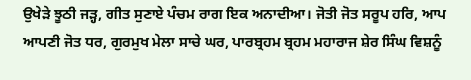ਉਖੇੜੇ ਝੂਠੀ ਜੜ੍ਹ, ਗੀਤ ਸੁਣਾਏ ਪੰਚਮ ਰਾਗ ਇਕ ਅਨਾਦੀਆ। ਜੋਤੀ ਜੋਤ ਸਰੂਪ ਹਰਿ, ਆਪ ਆਪਣੀ ਜੋਤ ਧਰ, ਗੁਰਮੁਖ ਮੇਲਾ ਸਾਚੇ ਘਰ, ਪਾਰਬ੍ਰਹਮ ਬ੍ਰਹਮ ਮਹਾਰਾਜ ਸ਼ੇਰ ਸਿੰਘ ਵਿਸ਼ਨੂੰ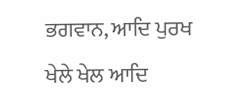ਭਗਵਾਨ, ਆਦਿ ਪੁਰਖ ਖੇਲੇ ਖੇਲ ਆਦਿ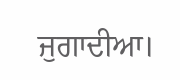ਜੁਗਾਦੀਆ।